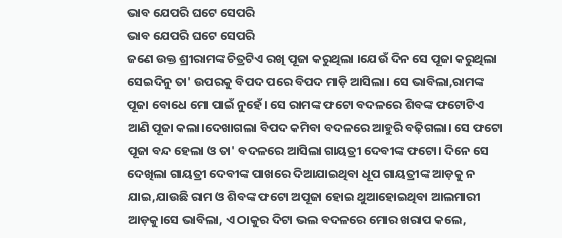ଭାବ ଯେପରି ଘଟେ ସେପରି
ଭାବ ଯେପରି ଘଟେ ସେପରି
ଜଣେ ଉକ୍ତ ଶ୍ରୀରାମଙ୍କ ଚିତ୍ରଟିଏ ରଖି ପୂଜା କରୁଥିଲା ।ଯେଉଁ ଦିନ ସେ ପୂଜା କରୁଥିଲା ସେଇଦିନୁ ତା' ଉପରକୁ ବିପଦ ପରେ ବିପଦ ମାଡ଼ି ଆସିଲା। ସେ ଭାବିଲା,ରାମଙ୍କ ପୂଜା ବୋଧେ ମୋ ପାଇଁ ନୁହେଁ। ସେ ରାମଙ୍କ ଫଟୋ ବଦଳରେ ଶିବଙ୍କ ଫଟୋଟିଏ ଆଣି ପୂଜା କଲା।ଦେଖାଗଲା ବିପଦ କମିବା ବଦଳରେ ଆହୁରି ବଢ଼ିଗଲା। ସେ ଫଟୋ ପୂଜା ବନ୍ଦ ହେଲା ଓ ତା' ବଦଳରେ ଆସିଲା ଗାୟତ୍ରୀ ଦେବୀଙ୍କ ଫଟୋ। ଦିନେ ସେ ଦେଖିଲା ଗାୟତ୍ରୀ ଦେବୀଙ୍କ ପାଖରେ ଦିଆଯାଇଥିବା ଧୂପ ଗାୟତ୍ରୀଙ୍କ ଆଡ଼କୁ ନ ଯାଇ,ଯାଉଛି ରାମ ଓ ଶିବଙ୍କ ଫଟୋ ଅପୂଜା ହୋଇ ଥୁଆହୋଇଥିବା ଆଲମାରୀ ଆଡ଼କୁ।ସେ ଭାବିଲା, ଏ ଠାକୁର ଦିଟା ଭଲ ବଦଳରେ ମୋର ଖରାପ କଲେ,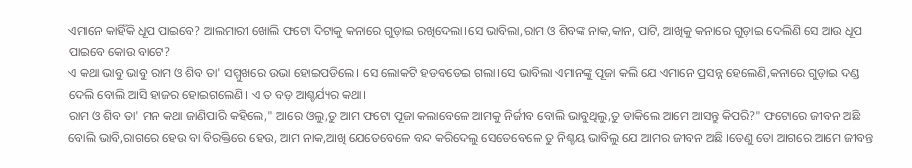ଏମାନେ କାହିଁକି ଧୂପ ପାଇବେ? ଆଲମାରୀ ଖୋଲି ଫଟୋ ଦିଟାକୁ କନାରେ ଗୁଡ଼ାଇ ରଖିଦେଲା।ସେ ଭାବିଲା,ରାମ ଓ ଶିବଙ୍କ ନାକ,କାନ, ପାଟି, ଆଖିକୁ କନାରେ ଗୁଡ଼ାଇ ଦେଲିଣି ସେ ଆଉ ଧୂପ ପାଇବେ କୋଉ ବାଟେ?
ଏ କଥା ଭାବୁ ଭାବୁ ରାମ ଓ ଶିବ ତା' ସମ୍ମୁଖରେ ଉଭା ହୋଇପଡିଲେ। ସେ ଲୋକଟି ହଡବଡେଇ ଗଲା।ସେ ଭାବିଲା ଏମାନଙ୍କୁ ପୂଜା କଲି ଯେ ଏମାନେ ପ୍ରସନ୍ନ ହେଲେଣି,କନାରେ ଗୁଡ଼ାଇ ଦଣ୍ଡ ଦେଲି ବୋଲି ଆସି ହାଜର ହୋଇଗଲେଣି। ଏ ତ ବଡ଼ ଆଶ୍ଚର୍ଯ୍ୟର କଥା।
ରାମ ଓ ଶିବ ତା' ମନ କଥା ଜାଣିପାରି କହିଲେ," ଆରେ ଓଲୁ,ତୁ ଆମ ଫଟୋ ପୂଜା କଲାବେଳେ ଆମକୁ ନିର୍ଜୀବ ବୋଲି ଭାବୁଥିଲୁ,ତୁ ଡାକିଲେ ଆମେ ଆସନ୍ତୁ କିପରି?" ଫଟୋରେ ଜୀବନ ଅଛି ବୋଲି ଭାବି,ରାଗରେ ହେଉ ବା ବିରକ୍ତିରେ ହେଉ, ଆମ ନାକ,ଆଖି ଯେତେବେଳେ ବନ୍ଦ କରିଦେଲୁ ସେତେବେଳେ ତୁ ନିଶ୍ଚୟ ଭାବିଲୁ ଯେ ଆମର ଜୀବନ ଅଛି ।ତେଣୁ ତୋ ଆଗରେ ଆମେ ଜୀବନ୍ତ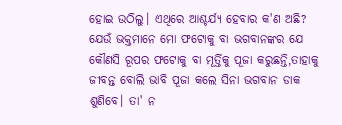ହୋଇ ଉଠିଲୁ। ଏଥିରେ ଆଶ୍ଚର୍ଯ୍ୟ ହେବାର କ'ଣ ଅଛି?
ଯେଉଁ ଭକ୍ତମାନେ ମୋ ଫଟୋକୁ ବା ଭଗବାନଙ୍କର ଯେ କୌଣସି ରୂପର ଫଟୋକୁ ବା ମୂର୍ତ୍ତିକୁ ପୂଜା କରୁଛନ୍ତି,ତାହାକୁ ଜୀବନ୍ତ ବୋଲି ଭାବି ପୂଜା କଲେ ସିନା ଭଗବାନ ଡାକ ଶୁଣିବେ। ତା' ନ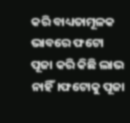କରି ବାଧ୍ୟତାମୂଳକ ଭାବରେ ଫଟୋ ପୂଜା କରି କିଛି ଲାଭ ନାହିଁ।ଫଟୋକୁ ପୂଜା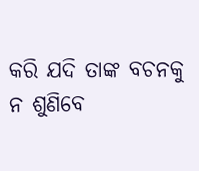କରି ଯଦି ତାଙ୍କ ବଚନକୁ ନ ଶୁଣିବେ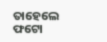ତାହେଲେ ଫଟୋ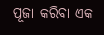ପୂଜା କରିବା ଏକ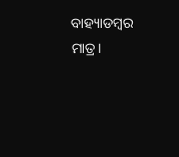ବାହ୍ୟାଡମ୍ୱର ମାତ୍ର।